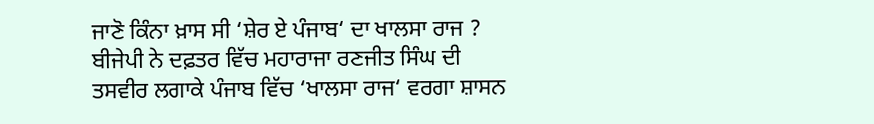ਜਾਣੋ ਕਿੰਨਾ ਖ਼ਾਸ ਸੀ ‘ਸ਼ੇਰ ਏ ਪੰਜਾਬ‘ ਦਾ ਖਾਲਸਾ ਰਾਜ ?
ਬੀਜੇਪੀ ਨੇ ਦਫ਼ਤਰ ਵਿੱਚ ਮਹਾਰਾਜਾ ਰਣਜੀਤ ਸਿੰਘ ਦੀ ਤਸਵੀਰ ਲਗਾਕੇ ਪੰਜਾਬ ਵਿੱਚ ‘ਖਾਲਸਾ ਰਾਜ‘ ਵਰਗਾ ਸ਼ਾਸਨ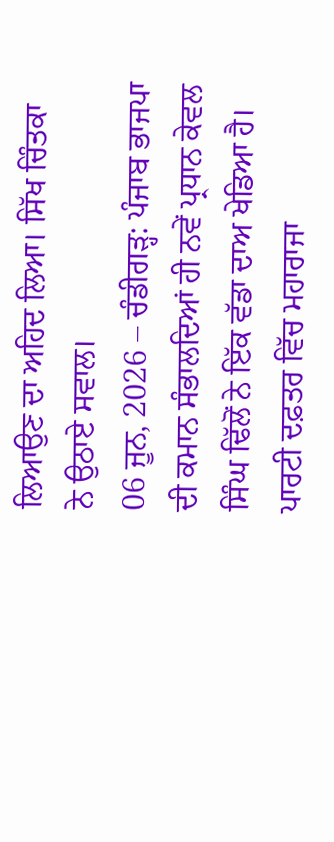ਲਿਆਉਣ ਦਾ ਅਹਿਦ ਲਿਆ। ਸਿੱਖ ਚਿੰਤਕਾ ਨੇ ਉਠਾਏ ਸਵਾਲ।
06 ਜੂਨ, 2026 – ਚੰਡੀਗੜ੍ਹ: ਪੰਜਾਬ ਭਾਜਪਾ ਦੀ ਕਮਾਨ ਸੰਭਾਲਦਿਆਂ ਹੀ ਨਵੇਂ ਪ੍ਰਧਾਨ ਕੇਵਲ ਸਿੰਘ ਢਿੱਲੋਂ ਨੇ ਇੱਕ ਵੱਡਾ ਦਾਅ ਖੇਡਿਆ ਹੈ। ਪਾਰਟੀ ਦਫ਼ਤਰ ਵਿੱਚ ਮਹਾਰਾਜਾ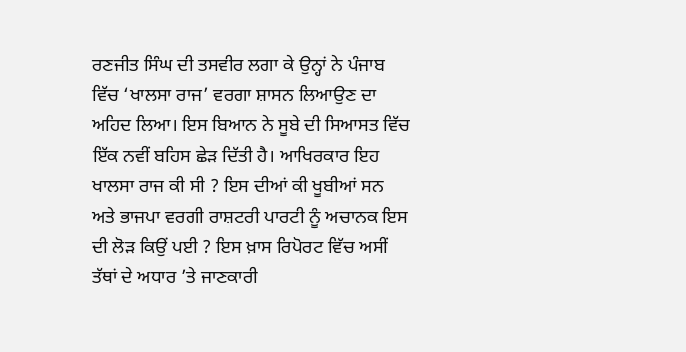ਰਣਜੀਤ ਸਿੰਘ ਦੀ ਤਸਵੀਰ ਲਗਾ ਕੇ ਉਨ੍ਹਾਂ ਨੇ ਪੰਜਾਬ ਵਿੱਚ ‘ਖਾਲਸਾ ਰਾਜ’ ਵਰਗਾ ਸ਼ਾਸਨ ਲਿਆਉਣ ਦਾ ਅਹਿਦ ਲਿਆ। ਇਸ ਬਿਆਨ ਨੇ ਸੂਬੇ ਦੀ ਸਿਆਸਤ ਵਿੱਚ ਇੱਕ ਨਵੀਂ ਬਹਿਸ ਛੇੜ ਦਿੱਤੀ ਹੈ। ਆਖਿਰਕਾਰ ਇਹ ਖਾਲਸਾ ਰਾਜ ਕੀ ਸੀ ? ਇਸ ਦੀਆਂ ਕੀ ਖੂਬੀਆਂ ਸਨ ਅਤੇ ਭਾਜਪਾ ਵਰਗੀ ਰਾਸ਼ਟਰੀ ਪਾਰਟੀ ਨੂੰ ਅਚਾਨਕ ਇਸ ਦੀ ਲੋੜ ਕਿਉਂ ਪਈ ? ਇਸ ਖ਼ਾਸ ਰਿਪੋਰਟ ਵਿੱਚ ਅਸੀਂ ਤੱਥਾਂ ਦੇ ਅਧਾਰ ’ਤੇ ਜਾਣਕਾਰੀ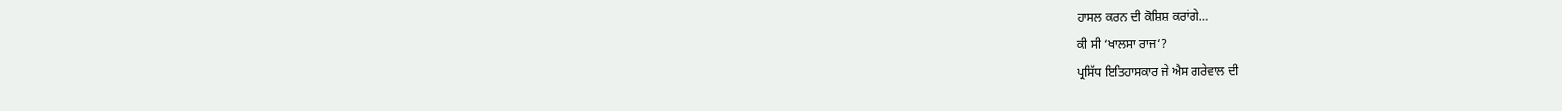ਹਾਸਲ ਕਰਨ ਦੀ ਕੋਸ਼ਿਸ਼ ਕਰਾਂਗੇ…
ਕੀ ਸੀ ‘ਖਾਲਸਾ ਰਾਜ‘?
ਪ੍ਰਸਿੱਧ ਇਤਿਹਾਸਕਾਰ ਜੇ ਐਸ ਗਰੇਵਾਲ ਦੀ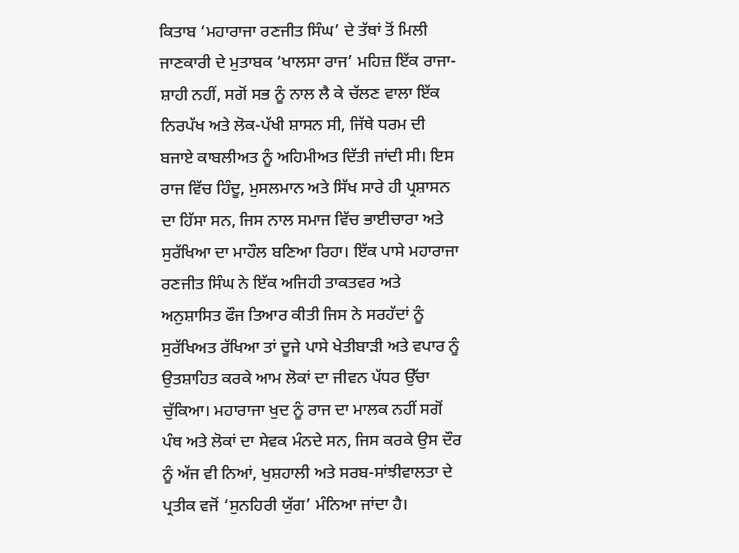ਕਿਤਾਬ ‘ਮਹਾਰਾਜਾ ਰਣਜੀਤ ਸਿੰਘ’ ਦੇ ਤੱਥਾਂ ਤੋਂ ਮਿਲੀ ਜਾਣਕਾਰੀ ਦੇ ਮੁਤਾਬਕ ‘ਖਾਲਸਾ ਰਾਜ’ ਮਹਿਜ਼ ਇੱਕ ਰਾਜਾ-ਸ਼ਾਹੀ ਨਹੀਂ, ਸਗੋਂ ਸਭ ਨੂੰ ਨਾਲ ਲੈ ਕੇ ਚੱਲਣ ਵਾਲਾ ਇੱਕ ਨਿਰਪੱਖ ਅਤੇ ਲੋਕ-ਪੱਖੀ ਸ਼ਾਸਨ ਸੀ, ਜਿੱਥੇ ਧਰਮ ਦੀ ਬਜਾਏ ਕਾਬਲੀਅਤ ਨੂੰ ਅਹਿਮੀਅਤ ਦਿੱਤੀ ਜਾਂਦੀ ਸੀ। ਇਸ ਰਾਜ ਵਿੱਚ ਹਿੰਦੂ, ਮੁਸਲਮਾਨ ਅਤੇ ਸਿੱਖ ਸਾਰੇ ਹੀ ਪ੍ਰਸ਼ਾਸਨ ਦਾ ਹਿੱਸਾ ਸਨ, ਜਿਸ ਨਾਲ ਸਮਾਜ ਵਿੱਚ ਭਾਈਚਾਰਾ ਅਤੇ ਸੁਰੱਖਿਆ ਦਾ ਮਾਹੌਲ ਬਣਿਆ ਰਿਹਾ। ਇੱਕ ਪਾਸੇ ਮਹਾਰਾਜਾ ਰਣਜੀਤ ਸਿੰਘ ਨੇ ਇੱਕ ਅਜਿਹੀ ਤਾਕਤਵਰ ਅਤੇ ਅਨੁਸ਼ਾਸਿਤ ਫੌਜ ਤਿਆਰ ਕੀਤੀ ਜਿਸ ਨੇ ਸਰਹੱਦਾਂ ਨੂੰ ਸੁਰੱਖਿਅਤ ਰੱਖਿਆ ਤਾਂ ਦੂਜੇ ਪਾਸੇ ਖੇਤੀਬਾੜੀ ਅਤੇ ਵਪਾਰ ਨੂੰ ਉਤਸ਼ਾਹਿਤ ਕਰਕੇ ਆਮ ਲੋਕਾਂ ਦਾ ਜੀਵਨ ਪੱਧਰ ਉੱਚਾ ਚੁੱਕਿਆ। ਮਹਾਰਾਜਾ ਖੁਦ ਨੂੰ ਰਾਜ ਦਾ ਮਾਲਕ ਨਹੀਂ ਸਗੋਂ ਪੰਥ ਅਤੇ ਲੋਕਾਂ ਦਾ ਸੇਵਕ ਮੰਨਦੇ ਸਨ, ਜਿਸ ਕਰਕੇ ਉਸ ਦੌਰ ਨੂੰ ਅੱਜ ਵੀ ਨਿਆਂ, ਖੁਸ਼ਹਾਲੀ ਅਤੇ ਸਰਬ-ਸਾਂਝੀਵਾਲਤਾ ਦੇ ਪ੍ਰਤੀਕ ਵਜੋਂ ‘ਸੁਨਹਿਰੀ ਯੁੱਗ’ ਮੰਨਿਆ ਜਾਂਦਾ ਹੈ।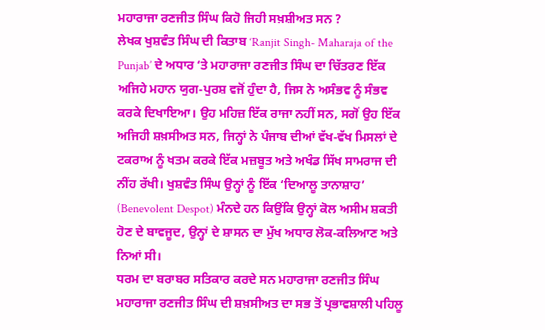ਮਹਾਰਾਜਾ ਰਣਜੀਤ ਸਿੰਘ ਕਿਹੋ ਜਿਹੀ ਸਖ਼ਸ਼ੀਅਤ ਸਨ ?
ਲੇਖਕ ਖੁਸ਼ਵੰਤ ਸਿੰਘ ਦੀ ਕਿਤਾਬ ‘Ranjit Singh- Maharaja of the Punjab’ ਦੇ ਅਧਾਰ ‘ਤੇ ਮਹਾਰਾਜਾ ਰਣਜੀਤ ਸਿੰਘ ਦਾ ਚਿੱਤਰਣ ਇੱਕ ਅਜਿਹੇ ਮਹਾਨ ਯੁਗ-ਪੁਰਸ਼ ਵਜੋਂ ਹੁੰਦਾ ਹੈ, ਜਿਸ ਨੇ ਅਸੰਭਵ ਨੂੰ ਸੰਭਵ ਕਰਕੇ ਦਿਖਾਇਆ। ਉਹ ਮਹਿਜ਼ ਇੱਕ ਰਾਜਾ ਨਹੀਂ ਸਨ, ਸਗੋਂ ਉਹ ਇੱਕ ਅਜਿਹੀ ਸ਼ਖ਼ਸੀਅਤ ਸਨ, ਜਿਨ੍ਹਾਂ ਨੇ ਪੰਜਾਬ ਦੀਆਂ ਵੱਖ-ਵੱਖ ਮਿਸਲਾਂ ਦੇ ਟਕਰਾਅ ਨੂੰ ਖਤਮ ਕਰਕੇ ਇੱਕ ਮਜ਼ਬੂਤ ਅਤੇ ਅਖੰਡ ਸਿੱਖ ਸਾਮਰਾਜ ਦੀ ਨੀਂਹ ਰੱਖੀ। ਖੁਸ਼ਵੰਤ ਸਿੰਘ ਉਨ੍ਹਾਂ ਨੂੰ ਇੱਕ ‘ਦਿਆਲੂ ਤਾਨਾਸ਼ਾਹ’ (Benevolent Despot) ਮੰਨਦੇ ਹਨ ਕਿਉਂਕਿ ਉਨ੍ਹਾਂ ਕੋਲ ਅਸੀਮ ਸ਼ਕਤੀ ਹੋਣ ਦੇ ਬਾਵਜੂਦ, ਉਨ੍ਹਾਂ ਦੇ ਸ਼ਾਸਨ ਦਾ ਮੁੱਖ ਅਧਾਰ ਲੋਕ-ਕਲਿਆਣ ਅਤੇ ਨਿਆਂ ਸੀ।
ਧਰਮ ਦਾ ਬਰਾਬਰ ਸਤਿਕਾਰ ਕਰਦੇ ਸਨ ਮਹਾਰਾਜਾ ਰਣਜੀਤ ਸਿੰਘ
ਮਹਾਰਾਜਾ ਰਣਜੀਤ ਸਿੰਘ ਦੀ ਸ਼ਖ਼ਸੀਅਤ ਦਾ ਸਭ ਤੋਂ ਪ੍ਰਭਾਵਸ਼ਾਲੀ ਪਹਿਲੂ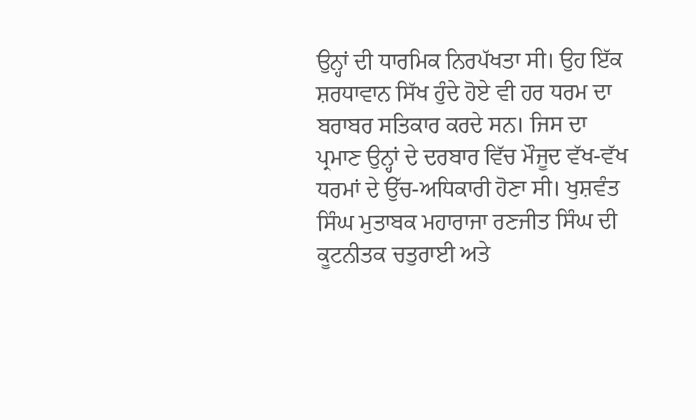ਉਨ੍ਹਾਂ ਦੀ ਧਾਰਮਿਕ ਨਿਰਪੱਖਤਾ ਸੀ। ਉਹ ਇੱਕ ਸ਼ਰਧਾਵਾਨ ਸਿੱਖ ਹੁੰਦੇ ਹੋਏ ਵੀ ਹਰ ਧਰਮ ਦਾ ਬਰਾਬਰ ਸਤਿਕਾਰ ਕਰਦੇ ਸਨ। ਜਿਸ ਦਾ ਪ੍ਰਮਾਣ ਉਨ੍ਹਾਂ ਦੇ ਦਰਬਾਰ ਵਿੱਚ ਮੌਜੂਦ ਵੱਖ-ਵੱਖ ਧਰਮਾਂ ਦੇ ਉੱਚ-ਅਧਿਕਾਰੀ ਹੋਣਾ ਸੀ। ਖੁਸ਼ਵੰਤ ਸਿੰਘ ਮੁਤਾਬਕ ਮਹਾਰਾਜਾ ਰਣਜੀਤ ਸਿੰਘ ਦੀ ਕੂਟਨੀਤਕ ਚਤੁਰਾਈ ਅਤੇ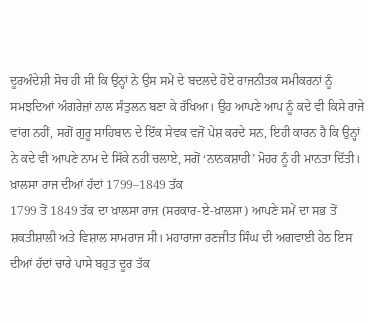ਦੂਰਅੰਦੇਸ਼ੀ ਸੋਚ ਹੀ ਸੀ ਕਿ ਉਨ੍ਹਾਂ ਨੇ ਉਸ ਸਮੇਂ ਦੇ ਬਦਲਦੇ ਹੋਏ ਰਾਜਨੀਤਕ ਸਮੀਕਰਨਾਂ ਨੂੰ ਸਮਝਦਿਆਂ ਅੰਗਰੇਜ਼ਾਂ ਨਾਲ ਸੰਤੁਲਨ ਬਣਾ ਕੇ ਰੱਖਿਆ। ਉਹ ਆਪਣੇ ਆਪ ਨੂੰ ਕਦੇ ਵੀ ਕਿਸੇ ਰਾਜੇ ਵਾਂਗ ਨਹੀਂ, ਸਗੋਂ ਗੁਰੂ ਸਾਹਿਬਾਨ ਦੇ ਇੱਕ ਸੇਵਕ ਵਜੋਂ ਪੇਸ਼ ਕਰਦੇ ਸਨ, ਇਹੀ ਕਾਰਨ ਹੈ ਕਿ ਉਨ੍ਹਾਂ ਨੇ ਕਦੇ ਵੀ ਆਪਣੇ ਨਾਮ ਦੇ ਸਿੱਕੇ ਨਹੀਂ ਚਲਾਏ, ਸਗੋਂ ‘ਨਾਨਕਸ਼ਾਹੀ’ ਮੋਹਰ ਨੂੰ ਹੀ ਮਾਨਤਾ ਦਿੱਤੀ।
ਖ਼ਾਲਸਾ ਰਾਜ ਦੀਆਂ ਹੱਦਾਂ 1799–1849 ਤੱਕ
1799 ਤੋਂ 1849 ਤੱਕ ਦਾ ਖ਼ਾਲਸਾ ਰਾਜ (ਸਰਕਾਰ-ਏ-ਖ਼ਾਲਸਾ) ਆਪਣੇ ਸਮੇਂ ਦਾ ਸਭ ਤੋਂ ਸ਼ਕਤੀਸ਼ਾਲੀ ਅਤੇ ਵਿਸ਼ਾਲ ਸਾਮਰਾਜ ਸੀ। ਮਹਾਰਾਜਾ ਰਣਜੀਤ ਸਿੰਘ ਦੀ ਅਗਵਾਈ ਹੇਠ ਇਸ ਦੀਆਂ ਹੱਦਾਂ ਚਾਰੇ ਪਾਸੇ ਬਹੁਤ ਦੂਰ ਤੱਕ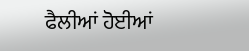ਫੈਲੀਆਂ ਹੋਈਆਂ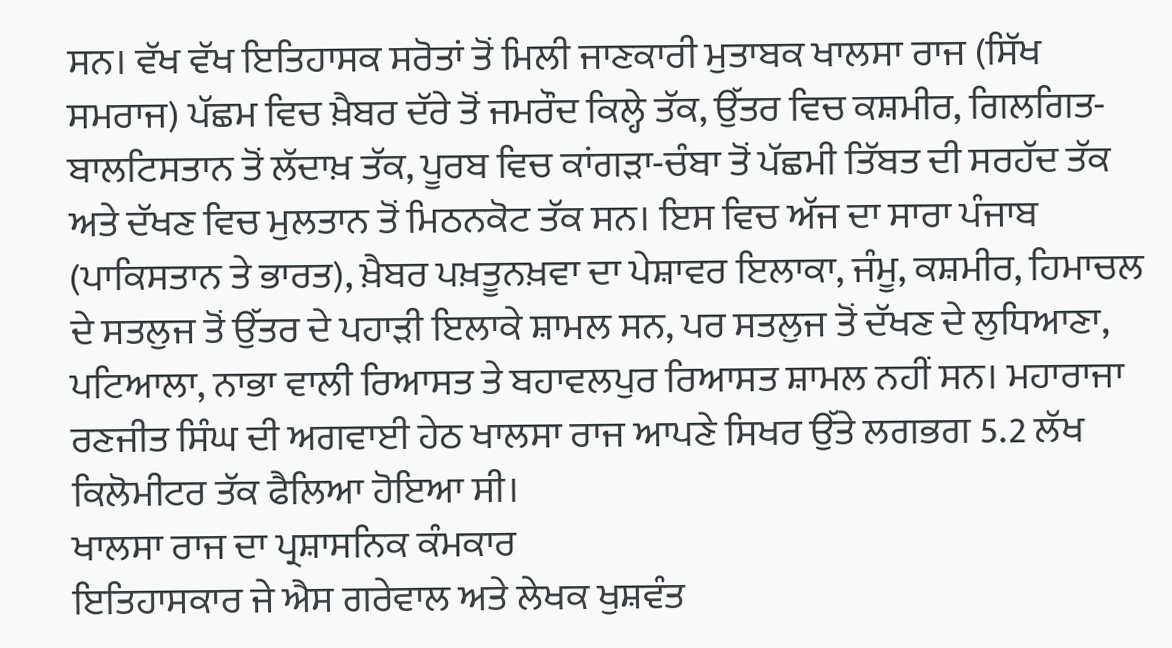ਸਨ। ਵੱਖ ਵੱਖ ਇਤਿਹਾਸਕ ਸਰੋਤਾਂ ਤੋਂ ਮਿਲੀ ਜਾਣਕਾਰੀ ਮੁਤਾਬਕ ਖਾਲਸਾ ਰਾਜ (ਸਿੱਖ ਸਮਰਾਜ) ਪੱਛਮ ਵਿਚ ਖ਼ੈਬਰ ਦੱਰੇ ਤੋਂ ਜਮਰੌਦ ਕਿਲ੍ਹੇ ਤੱਕ, ਉੱਤਰ ਵਿਚ ਕਸ਼ਮੀਰ, ਗਿਲਗਿਤ-ਬਾਲਟਿਸਤਾਨ ਤੋਂ ਲੱਦਾਖ਼ ਤੱਕ, ਪੂਰਬ ਵਿਚ ਕਾਂਗੜਾ-ਚੰਬਾ ਤੋਂ ਪੱਛਮੀ ਤਿੱਬਤ ਦੀ ਸਰਹੱਦ ਤੱਕ ਅਤੇ ਦੱਖਣ ਵਿਚ ਮੁਲਤਾਨ ਤੋਂ ਮਿਠਨਕੋਟ ਤੱਕ ਸਨ। ਇਸ ਵਿਚ ਅੱਜ ਦਾ ਸਾਰਾ ਪੰਜਾਬ (ਪਾਕਿਸਤਾਨ ਤੇ ਭਾਰਤ), ਖ਼ੈਬਰ ਪਖ਼ਤੂਨਖ਼ਵਾ ਦਾ ਪੇਸ਼ਾਵਰ ਇਲਾਕਾ, ਜੰਮੂ, ਕਸ਼ਮੀਰ, ਹਿਮਾਚਲ ਦੇ ਸਤਲੁਜ ਤੋਂ ਉੱਤਰ ਦੇ ਪਹਾੜੀ ਇਲਾਕੇ ਸ਼ਾਮਲ ਸਨ, ਪਰ ਸਤਲੁਜ ਤੋਂ ਦੱਖਣ ਦੇ ਲੁਧਿਆਣਾ, ਪਟਿਆਲਾ, ਨਾਭਾ ਵਾਲੀ ਰਿਆਸਤ ਤੇ ਬਹਾਵਲਪੁਰ ਰਿਆਸਤ ਸ਼ਾਮਲ ਨਹੀਂ ਸਨ। ਮਹਾਰਾਜਾ ਰਣਜੀਤ ਸਿੰਘ ਦੀ ਅਗਵਾਈ ਹੇਠ ਖਾਲਸਾ ਰਾਜ ਆਪਣੇ ਸਿਖਰ ਉੱਤੇ ਲਗਭਗ 5.2 ਲੱਖ ਕਿਲੋਮੀਟਰ ਤੱਕ ਫੈਲਿਆ ਹੋਇਆ ਸੀ।
ਖਾਲਸਾ ਰਾਜ ਦਾ ਪ੍ਰਸ਼ਾਸਨਿਕ ਕੰਮਕਾਰ
ਇਤਿਹਾਸਕਾਰ ਜੇ ਐਸ ਗਰੇਵਾਲ ਅਤੇ ਲੇਖਕ ਖੁਸ਼ਵੰਤ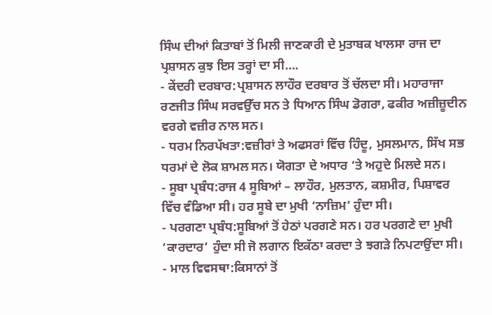ਸਿੰਘ ਦੀਆਂ ਕਿਤਾਬਾਂ ਤੋਂ ਮਿਲੀ ਜਾਣਕਾਰੀ ਦੇ ਮੁਤਾਬਕ ਖਾਲਸਾ ਰਾਜ ਦਾ ਪ੍ਰਸ਼ਾਸਨ ਕੁਝ ਇਸ ਤਰ੍ਹਾਂ ਦਾ ਸੀ….
- ਕੇਂਦਰੀ ਦਰਬਾਰ:ਪ੍ਰਸ਼ਾਸਨ ਲਾਹੌਰ ਦਰਬਾਰ ਤੋਂ ਚੱਲਦਾ ਸੀ। ਮਹਾਰਾਜਾ ਰਣਜੀਤ ਸਿੰਘ ਸਰਵਉੱਚ ਸਨ ਤੇ ਧਿਆਨ ਸਿੰਘ ਡੋਗਰਾ, ਫਕੀਰ ਅਜ਼ੀਜ਼ੂਦੀਨ ਵਰਗੇ ਵਜ਼ੀਰ ਨਾਲ ਸਨ।
- ਧਰਮ ਨਿਰਪੱਖਤਾ:ਵਜ਼ੀਰਾਂ ਤੇ ਅਫਸਰਾਂ ਵਿੱਚ ਹਿੰਦੂ, ਮੁਸਲਮਾਨ, ਸਿੱਖ ਸਭ ਧਰਮਾਂ ਦੇ ਲੋਕ ਸ਼ਾਮਲ ਸਨ। ਯੋਗਤਾ ਦੇ ਅਧਾਰ ‘ਤੇ ਅਹੁਦੇ ਮਿਲਦੇ ਸਨ।
- ਸੂਬਾ ਪ੍ਰਬੰਧ:ਰਾਜ 4 ਸੂਬਿਆਂ – ਲਾਹੌਰ, ਮੁਲਤਾਨ, ਕਸ਼ਮੀਰ, ਪਿਸ਼ਾਵਰ ਵਿੱਚ ਵੰਡਿਆ ਸੀ। ਹਰ ਸੂਬੇ ਦਾ ਮੁਖੀ ‘ਨਾਜ਼ਿਮ’ ਹੁੰਦਾ ਸੀ।
- ਪਰਗਣਾ ਪ੍ਰਬੰਧ:ਸੂਬਿਆਂ ਤੋਂ ਹੇਠਾਂ ਪਰਗਣੇ ਸਨ। ਹਰ ਪਰਗਣੇ ਦਾ ਮੁਖੀ ‘ਕਾਰਦਾਰ’ ਹੁੰਦਾ ਸੀ ਜੋ ਲਗਾਨ ਇਕੱਠਾ ਕਰਦਾ ਤੇ ਝਗੜੇ ਨਿਪਟਾਉਂਦਾ ਸੀ।
- ਮਾਲ ਵਿਵਸਥਾ:ਕਿਸਾਨਾਂ ਤੋਂ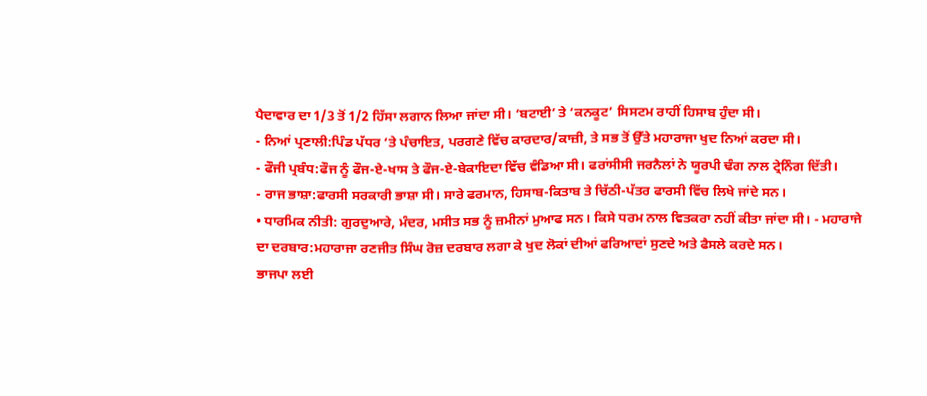ਪੈਦਾਵਾਰ ਦਾ 1/3 ਤੋਂ 1/2 ਹਿੱਸਾ ਲਗਾਨ ਲਿਆ ਜਾਂਦਾ ਸੀ। ‘ਬਟਾਈ’ ਤੇ ‘ਕਨਕੂਟ’ ਸਿਸਟਮ ਰਾਹੀਂ ਹਿਸਾਬ ਹੁੰਦਾ ਸੀ।
- ਨਿਆਂ ਪ੍ਰਣਾਲੀ:ਪਿੰਡ ਪੱਧਰ ‘ਤੇ ਪੰਚਾਇਤ, ਪਰਗਣੇ ਵਿੱਚ ਕਾਰਦਾਰ/ਕਾਜ਼ੀ, ਤੇ ਸਭ ਤੋਂ ਉੱਤੇ ਮਹਾਰਾਜਾ ਖੁਦ ਨਿਆਂ ਕਰਦਾ ਸੀ।
- ਫੌਜੀ ਪ੍ਰਬੰਧ:ਫੌਜ ਨੂੰ ਫੌਜ-ਏ-ਖਾਸ ਤੇ ਫੌਜ-ਏ-ਬੇਕਾਇਦਾ ਵਿੱਚ ਵੰਡਿਆ ਸੀ। ਫਰਾਂਸੀਸੀ ਜਰਨੈਲਾਂ ਨੇ ਯੂਰਪੀ ਢੰਗ ਨਾਲ ਟ੍ਰੇਨਿੰਗ ਦਿੱਤੀ।
- ਰਾਜ ਭਾਸ਼ਾ:ਫਾਰਸੀ ਸਰਕਾਰੀ ਭਾਸ਼ਾ ਸੀ। ਸਾਰੇ ਫਰਮਾਨ, ਹਿਸਾਬ-ਕਿਤਾਬ ਤੇ ਚਿੱਠੀ-ਪੱਤਰ ਫਾਰਸੀ ਵਿੱਚ ਲਿਖੇ ਜਾਂਦੇ ਸਨ।
• ਧਾਰਮਿਕ ਨੀਤੀ: ਗੁਰਦੁਆਰੇ, ਮੰਦਰ, ਮਸੀਤ ਸਭ ਨੂੰ ਜ਼ਮੀਨਾਂ ਮੁਆਫ ਸਨ। ਕਿਸੇ ਧਰਮ ਨਾਲ ਵਿਤਕਰਾ ਨਹੀਂ ਕੀਤਾ ਜਾਂਦਾ ਸੀ। - ਮਹਾਰਾਜੇ ਦਾ ਦਰਬਾਰ:ਮਹਾਰਾਜਾ ਰਣਜੀਤ ਸਿੰਘ ਰੋਜ਼ ਦਰਬਾਰ ਲਗਾ ਕੇ ਖੁਦ ਲੋਕਾਂ ਦੀਆਂ ਫਰਿਆਦਾਂ ਸੁਣਦੇ ਅਤੇ ਫੈਸਲੇ ਕਰਦੇ ਸਨ।
ਭਾਜਪਾ ਲਈ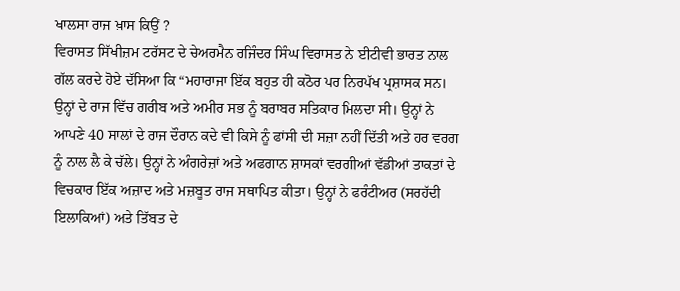ਖਾਲਸਾ ਰਾਜ ਖ਼ਾਸ ਕਿਉਂ ?
ਵਿਰਾਸਤ ਸਿੱਖੀਜ਼ਮ ਟਰੱਸਟ ਦੇ ਚੇਅਰਮੈਨ ਰਜਿੰਦਰ ਸਿੰਘ ਵਿਰਾਸਤ ਨੇ ਈਟੀਵੀ ਭਾਰਤ ਨਾਲ ਗੱਲ ਕਰਦੇ ਹੋਏ ਦੱਸਿਆ ਕਿ “ਮਹਾਰਾਜਾ ਇੱਕ ਬਹੁਤ ਹੀ ਕਠੋਰ ਪਰ ਨਿਰਪੱਖ ਪ੍ਰਸ਼ਾਸਕ ਸਨ। ਉਨ੍ਹਾਂ ਦੇ ਰਾਜ ਵਿੱਚ ਗਰੀਬ ਅਤੇ ਅਮੀਰ ਸਭ ਨੂੰ ਬਰਾਬਰ ਸਤਿਕਾਰ ਮਿਲਦਾ ਸੀ। ਉਨ੍ਹਾਂ ਨੇ ਆਪਣੇ 40 ਸਾਲਾਂ ਦੇ ਰਾਜ ਦੌਰਾਨ ਕਦੇ ਵੀ ਕਿਸੇ ਨੂੰ ਫਾਂਸੀ ਦੀ ਸਜ਼ਾ ਨਹੀਂ ਦਿੱਤੀ ਅਤੇ ਹਰ ਵਰਗ ਨੂੰ ਨਾਲ ਲੈ ਕੇ ਚੱਲੇ। ਉਨ੍ਹਾਂ ਨੇ ਅੰਗਰੇਜ਼ਾਂ ਅਤੇ ਅਫਗਾਨ ਸ਼ਾਸਕਾਂ ਵਰਗੀਆਂ ਵੱਡੀਆਂ ਤਾਕਤਾਂ ਦੇ ਵਿਚਕਾਰ ਇੱਕ ਅਜ਼ਾਦ ਅਤੇ ਮਜ਼ਬੂਤ ਰਾਜ ਸਥਾਪਿਤ ਕੀਤਾ। ਉਨ੍ਹਾਂ ਨੇ ਫਰੰਟੀਅਰ (ਸਰਹੱਦੀ ਇਲਾਕਿਆਂ) ਅਤੇ ਤਿੱਬਤ ਦੇ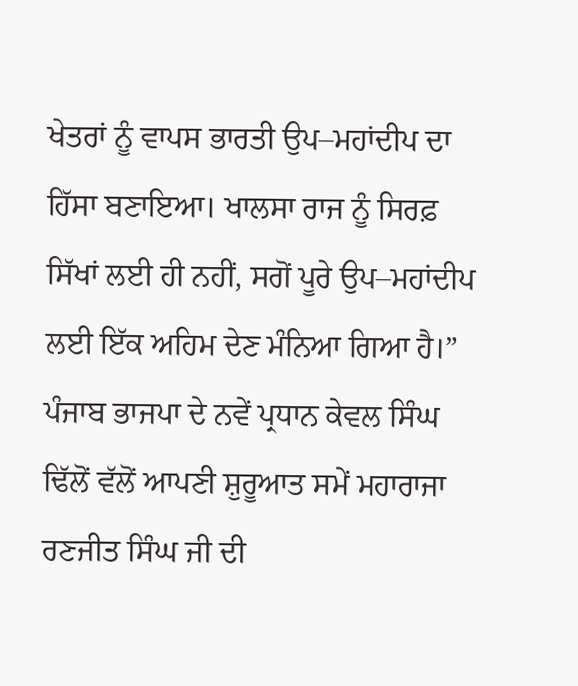ਖੇਤਰਾਂ ਨੂੰ ਵਾਪਸ ਭਾਰਤੀ ਉਪ–ਮਹਾਂਦੀਪ ਦਾ ਹਿੱਸਾ ਬਣਾਇਆ। ਖਾਲਸਾ ਰਾਜ ਨੂੰ ਸਿਰਫ਼ ਸਿੱਖਾਂ ਲਈ ਹੀ ਨਹੀਂ, ਸਗੋਂ ਪੂਰੇ ਉਪ–ਮਹਾਂਦੀਪ ਲਈ ਇੱਕ ਅਹਿਮ ਦੇਣ ਮੰਨਿਆ ਗਿਆ ਹੈ।”
ਪੰਜਾਬ ਭਾਜਪਾ ਦੇ ਨਵੇਂ ਪ੍ਰਧਾਨ ਕੇਵਲ ਸਿੰਘ ਢਿੱਲੋਂ ਵੱਲੋਂ ਆਪਣੀ ਸ਼ੁਰੂਆਤ ਸਮੇਂ ਮਹਾਰਾਜਾ ਰਣਜੀਤ ਸਿੰਘ ਜੀ ਦੀ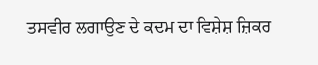ਤਸਵੀਰ ਲਗਾਉਣ ਦੇ ਕਦਮ ਦਾ ਵਿਸ਼ੇਸ਼ ਜ਼ਿਕਰ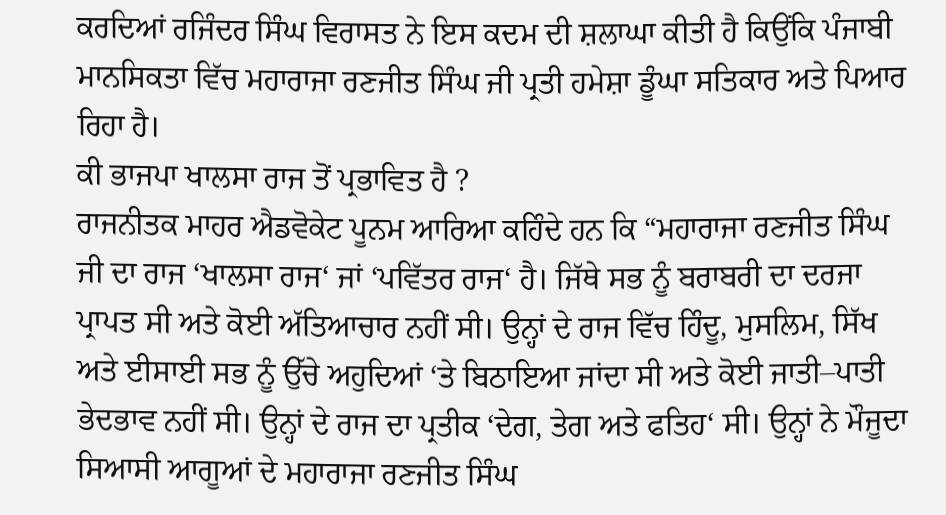ਕਰਦਿਆਂ ਰਜਿੰਦਰ ਸਿੰਘ ਵਿਰਾਸਤ ਨੇ ਇਸ ਕਦਮ ਦੀ ਸ਼ਲਾਘਾ ਕੀਤੀ ਹੈ ਕਿਉਂਕਿ ਪੰਜਾਬੀ ਮਾਨਸਿਕਤਾ ਵਿੱਚ ਮਹਾਰਾਜਾ ਰਣਜੀਤ ਸਿੰਘ ਜੀ ਪ੍ਰਤੀ ਹਮੇਸ਼ਾ ਡੂੰਘਾ ਸਤਿਕਾਰ ਅਤੇ ਪਿਆਰ ਰਿਹਾ ਹੈ।
ਕੀ ਭਾਜਪਾ ਖਾਲਸਾ ਰਾਜ ਤੋਂ ਪ੍ਰਭਾਵਿਤ ਹੈ ?
ਰਾਜਨੀਤਕ ਮਾਹਰ ਐਡਵੋਕੇਟ ਪੂਨਮ ਆਰਿਆ ਕਹਿੰਦੇ ਹਨ ਕਿ “ਮਹਾਰਾਜਾ ਰਣਜੀਤ ਸਿੰਘ ਜੀ ਦਾ ਰਾਜ ‘ਖਾਲਸਾ ਰਾਜ‘ ਜਾਂ ‘ਪਵਿੱਤਰ ਰਾਜ‘ ਹੈ। ਜਿੱਥੇ ਸਭ ਨੂੰ ਬਰਾਬਰੀ ਦਾ ਦਰਜਾ ਪ੍ਰਾਪਤ ਸੀ ਅਤੇ ਕੋਈ ਅੱਤਿਆਚਾਰ ਨਹੀਂ ਸੀ। ਉਨ੍ਹਾਂ ਦੇ ਰਾਜ ਵਿੱਚ ਹਿੰਦੂ, ਮੁਸਲਿਮ, ਸਿੱਖ ਅਤੇ ਈਸਾਈ ਸਭ ਨੂੰ ਉੱਚੇ ਅਹੁਦਿਆਂ ‘ਤੇ ਬਿਠਾਇਆ ਜਾਂਦਾ ਸੀ ਅਤੇ ਕੋਈ ਜਾਤੀ–ਪਾਤੀ ਭੇਦਭਾਵ ਨਹੀਂ ਸੀ। ਉਨ੍ਹਾਂ ਦੇ ਰਾਜ ਦਾ ਪ੍ਰਤੀਕ ‘ਦੇਗ, ਤੇਗ ਅਤੇ ਫਤਿਹ‘ ਸੀ। ਉਨ੍ਹਾਂ ਨੇ ਮੌਜੂਦਾ ਸਿਆਸੀ ਆਗੂਆਂ ਦੇ ਮਹਾਰਾਜਾ ਰਣਜੀਤ ਸਿੰਘ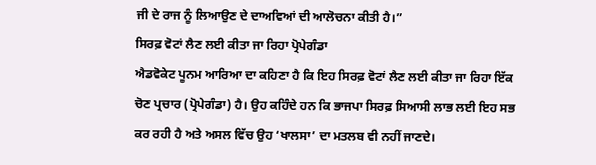ਜੀ ਦੇ ਰਾਜ ਨੂੰ ਲਿਆਉਣ ਦੇ ਦਾਅਵਿਆਂ ਦੀ ਆਲੋਚਨਾ ਕੀਤੀ ਹੈ।”
ਸਿਰਫ਼ ਵੋਟਾਂ ਲੈਣ ਲਈ ਕੀਤਾ ਜਾ ਰਿਹਾ ਪ੍ਰੋਪੇਗੰਡਾ
ਐਡਵੋਕੇਟ ਪੂਨਮ ਆਰਿਆ ਦਾ ਕਹਿਣਾ ਹੈ ਕਿ ਇਹ ਸਿਰਫ਼ ਵੋਟਾਂ ਲੈਣ ਲਈ ਕੀਤਾ ਜਾ ਰਿਹਾ ਇੱਕ ਚੋਣ ਪ੍ਰਚਾਰ (ਪ੍ਰੋਪੇਗੰਡਾ) ਹੈ। ਉਹ ਕਹਿੰਦੇ ਹਨ ਕਿ ਭਾਜਪਾ ਸਿਰਫ਼ ਸਿਆਸੀ ਲਾਭ ਲਈ ਇਹ ਸਭ ਕਰ ਰਹੀ ਹੈ ਅਤੇ ਅਸਲ ਵਿੱਚ ਉਹ ‘ਖਾਲਸਾ’ ਦਾ ਮਤਲਬ ਵੀ ਨਹੀਂ ਜਾਣਦੇ।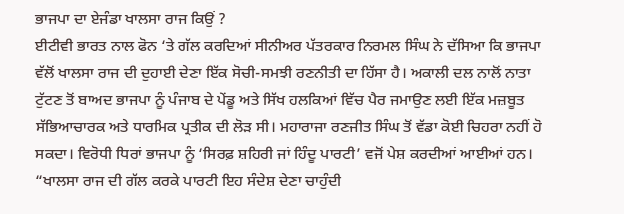ਭਾਜਪਾ ਦਾ ਏਜੰਡਾ ਖਾਲਸਾ ਰਾਜ ਕਿਉਂ ?
ਈਟੀਵੀ ਭਾਰਤ ਨਾਲ ਫੋਨ ‘ਤੇ ਗੱਲ ਕਰਦਿਆਂ ਸੀਨੀਅਰ ਪੱਤਰਕਾਰ ਨਿਰਮਲ ਸਿੰਘ ਨੇ ਦੱਸਿਆ ਕਿ ਭਾਜਪਾ ਵੱਲੋਂ ਖਾਲਸਾ ਰਾਜ ਦੀ ਦੁਹਾਈ ਦੇਣਾ ਇੱਕ ਸੋਚੀ-ਸਮਝੀ ਰਣਨੀਤੀ ਦਾ ਹਿੱਸਾ ਹੈ। ਅਕਾਲੀ ਦਲ ਨਾਲੋਂ ਨਾਤਾ ਟੁੱਟਣ ਤੋਂ ਬਾਅਦ ਭਾਜਪਾ ਨੂੰ ਪੰਜਾਬ ਦੇ ਪੇਂਡੂ ਅਤੇ ਸਿੱਖ ਹਲਕਿਆਂ ਵਿੱਚ ਪੈਰ ਜਮਾਉਣ ਲਈ ਇੱਕ ਮਜ਼ਬੂਤ ਸੱਭਿਆਚਾਰਕ ਅਤੇ ਧਾਰਮਿਕ ਪ੍ਰਤੀਕ ਦੀ ਲੋੜ ਸੀ। ਮਹਾਰਾਜਾ ਰਣਜੀਤ ਸਿੰਘ ਤੋਂ ਵੱਡਾ ਕੋਈ ਚਿਹਰਾ ਨਹੀਂ ਹੋ ਸਕਦਾ। ਵਿਰੋਧੀ ਧਿਰਾਂ ਭਾਜਪਾ ਨੂੰ ‘ਸਿਰਫ਼ ਸ਼ਹਿਰੀ ਜਾਂ ਹਿੰਦੂ ਪਾਰਟੀ’ ਵਜੋਂ ਪੇਸ਼ ਕਰਦੀਆਂ ਆਈਆਂ ਹਨ।
“ਖਾਲਸਾ ਰਾਜ ਦੀ ਗੱਲ ਕਰਕੇ ਪਾਰਟੀ ਇਹ ਸੰਦੇਸ਼ ਦੇਣਾ ਚਾਹੁੰਦੀ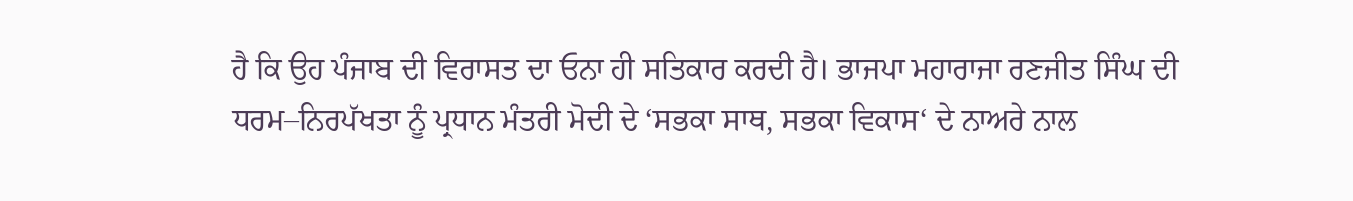ਹੈ ਕਿ ਉਹ ਪੰਜਾਬ ਦੀ ਵਿਰਾਸਤ ਦਾ ਓਨਾ ਹੀ ਸਤਿਕਾਰ ਕਰਦੀ ਹੈ। ਭਾਜਪਾ ਮਹਾਰਾਜਾ ਰਣਜੀਤ ਸਿੰਘ ਦੀ ਧਰਮ–ਨਿਰਪੱਖਤਾ ਨੂੰ ਪ੍ਰਧਾਨ ਮੰਤਰੀ ਮੋਦੀ ਦੇ ‘ਸਭਕਾ ਸਾਥ, ਸਭਕਾ ਵਿਕਾਸ‘ ਦੇ ਨਾਅਰੇ ਨਾਲ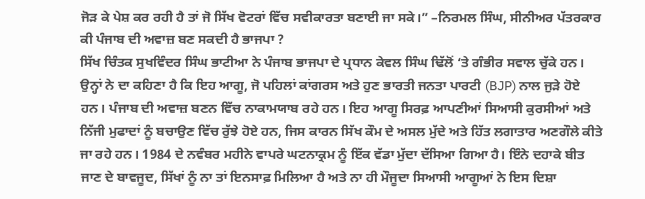ਜੋੜ ਕੇ ਪੇਸ਼ ਕਰ ਰਹੀ ਹੈ ਤਾਂ ਜੋ ਸਿੱਖ ਵੋਟਰਾਂ ਵਿੱਚ ਸਵੀਕਾਰਤਾ ਬਣਾਈ ਜਾ ਸਕੇ।” –ਨਿਰਮਲ ਸਿੰਘ, ਸੀਨੀਅਰ ਪੱਤਰਕਾਰ
ਕੀ ਪੰਜਾਬ ਦੀ ਅਵਾਜ਼ ਬਣ ਸਕਦੀ ਹੈ ਭਾਜਪਾ ?
ਸਿੱਖ ਚਿੰਤਕ ਸੁਖਵਿੰਦਰ ਸਿੰਘ ਭਾਟੀਆ ਨੇ ਪੰਜਾਬ ਭਾਜਪਾ ਦੇ ਪ੍ਰਧਾਨ ਕੇਵਲ ਸਿੰਘ ਢਿੱਲੋਂ ‘ਤੇ ਗੰਭੀਰ ਸਵਾਲ ਚੁੱਕੇ ਹਨ। ਉਨ੍ਹਾਂ ਨੇ ਦਾ ਕਹਿਣਾ ਹੈ ਕਿ ਇਹ ਆਗੂ, ਜੋ ਪਹਿਲਾਂ ਕਾਂਗਰਸ ਅਤੇ ਹੁਣ ਭਾਰਤੀ ਜਨਤਾ ਪਾਰਟੀ (BJP) ਨਾਲ ਜੁੜੇ ਹੋਏ ਹਨ। ਪੰਜਾਬ ਦੀ ਅਵਾਜ਼ ਬਣਨ ਵਿੱਚ ਨਾਕਾਮਯਾਬ ਰਹੇ ਹਨ। ਇਹ ਆਗੂ ਸਿਰਫ਼ ਆਪਣੀਆਂ ਸਿਆਸੀ ਕੁਰਸੀਆਂ ਅਤੇ ਨਿੱਜੀ ਮੁਫਾਦਾਂ ਨੂੰ ਬਚਾਉਣ ਵਿੱਚ ਰੁੱਝੇ ਹੋਏ ਹਨ, ਜਿਸ ਕਾਰਨ ਸਿੱਖ ਕੌਮ ਦੇ ਅਸਲ ਮੁੱਦੇ ਅਤੇ ਹਿੱਤ ਲਗਾਤਾਰ ਅਣਗੌਲੇ ਕੀਤੇ ਜਾ ਰਹੇ ਹਨ। 1984 ਦੇ ਨਵੰਬਰ ਮਹੀਨੇ ਵਾਪਰੇ ਘਟਨਾਕ੍ਰਮ ਨੂੰ ਇੱਕ ਵੱਡਾ ਮੁੱਦਾ ਦੱਸਿਆ ਗਿਆ ਹੈ। ਇੰਨੇ ਦਹਾਕੇ ਬੀਤ ਜਾਣ ਦੇ ਬਾਵਜੂਦ, ਸਿੱਖਾਂ ਨੂੰ ਨਾ ਤਾਂ ਇਨਸਾਫ਼ ਮਿਲਿਆ ਹੈ ਅਤੇ ਨਾ ਹੀ ਮੌਜੂਦਾ ਸਿਆਸੀ ਆਗੂਆਂ ਨੇ ਇਸ ਦਿਸ਼ਾ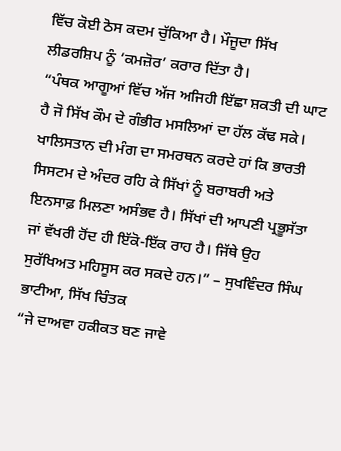ਵਿੱਚ ਕੋਈ ਠੋਸ ਕਦਮ ਚੁੱਕਿਆ ਹੈ। ਮੌਜੂਦਾ ਸਿੱਖ ਲੀਡਰਸ਼ਿਪ ਨੂੰ ‘ਕਮਜ਼ੋਰ’ ਕਰਾਰ ਦਿੱਤਾ ਹੈ।
“ਪੰਥਕ ਆਗੂਆਂ ਵਿੱਚ ਅੱਜ ਅਜਿਹੀ ਇੱਛਾ ਸ਼ਕਤੀ ਦੀ ਘਾਟ ਹੈ ਜੋ ਸਿੱਖ ਕੌਮ ਦੇ ਗੰਭੀਰ ਮਸਲਿਆਂ ਦਾ ਹੱਲ ਕੱਢ ਸਕੇ। ਖਾਲਿਸਤਾਨ ਦੀ ਮੰਗ ਦਾ ਸਮਰਥਨ ਕਰਦੇ ਹਾਂ ਕਿ ਭਾਰਤੀ ਸਿਸਟਮ ਦੇ ਅੰਦਰ ਰਹਿ ਕੇ ਸਿੱਖਾਂ ਨੂੰ ਬਰਾਬਰੀ ਅਤੇ ਇਨਸਾਫ਼ ਮਿਲਣਾ ਅਸੰਭਵ ਹੈ। ਸਿੱਖਾਂ ਦੀ ਆਪਣੀ ਪ੍ਰਭੂਸੱਤਾ ਜਾਂ ਵੱਖਰੀ ਹੋਂਦ ਹੀ ਇੱਕੋ-ਇੱਕ ਰਾਹ ਹੈ। ਜਿੱਥੇ ਉਹ ਸੁਰੱਖਿਅਤ ਮਹਿਸੂਸ ਕਰ ਸਕਦੇ ਹਨ।” – ਸੁਖਵਿੰਦਰ ਸਿੰਘ ਭਾਟੀਆ, ਸਿੱਖ ਚਿੰਤਕ
“ਜੇ ਦਾਅਵਾ ਹਕੀਕਤ ਬਣ ਜਾਵੇ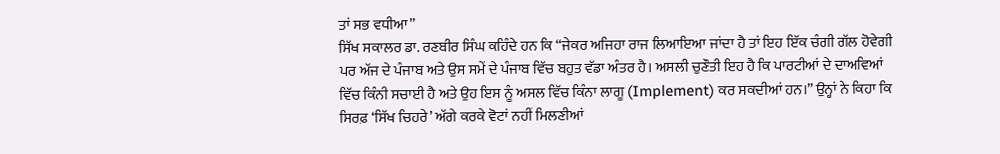ਤਾਂ ਸਭ ਵਧੀਆ”
ਸਿੱਖ ਸਕਾਲਰ ਡਾ. ਰਣਬੀਰ ਸਿੰਘ ਕਹਿੰਦੇ ਹਨ ਕਿ “ਜੇਕਰ ਅਜਿਹਾ ਰਾਜ ਲਿਆਇਆ ਜਾਂਦਾ ਹੈ ਤਾਂ ਇਹ ਇੱਕ ਚੰਗੀ ਗੱਲ ਹੋਵੇਗੀ ਪਰ ਅੱਜ ਦੇ ਪੰਜਾਬ ਅਤੇ ਉਸ ਸਮੇਂ ਦੇ ਪੰਜਾਬ ਵਿੱਚ ਬਹੁਤ ਵੱਡਾ ਅੰਤਰ ਹੈ। ਅਸਲੀ ਚੁਣੌਤੀ ਇਹ ਹੈ ਕਿ ਪਾਰਟੀਆਂ ਦੇ ਦਾਅਵਿਆਂ ਵਿੱਚ ਕਿੰਨੀ ਸਚਾਈ ਹੈ ਅਤੇ ਉਹ ਇਸ ਨੂੰ ਅਸਲ ਵਿੱਚ ਕਿੰਨਾ ਲਾਗੂ (Implement) ਕਰ ਸਕਦੀਆਂ ਹਨ।” ਉਨ੍ਹਾਂ ਨੇ ਕਿਹਾ ਕਿ ਸਿਰਫ਼ ‘ਸਿੱਖ ਚਿਹਰੇ’ ਅੱਗੇ ਕਰਕੇ ਵੋਟਾਂ ਨਹੀਂ ਮਿਲਣੀਆਂ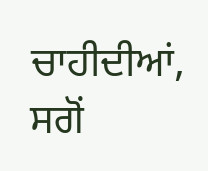ਚਾਹੀਦੀਆਂ, ਸਗੋਂ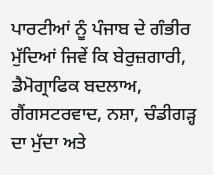ਪਾਰਟੀਆਂ ਨੂੰ ਪੰਜਾਬ ਦੇ ਗੰਭੀਰ ਮੁੱਦਿਆਂ ਜਿਵੇਂ ਕਿ ਬੇਰੁਜ਼ਗਾਰੀ, ਡੈਮੋਗ੍ਰਾਫਿਕ ਬਦਲਾਅ, ਗੈਂਗਸਟਰਵਾਦ, ਨਸ਼ਾ, ਚੰਡੀਗੜ੍ਹ ਦਾ ਮੁੱਦਾ ਅਤੇ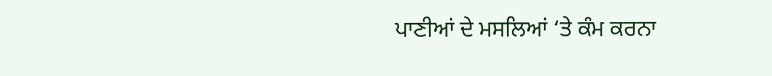ਪਾਣੀਆਂ ਦੇ ਮਸਲਿਆਂ ‘ਤੇ ਕੰਮ ਕਰਨਾ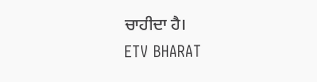ਚਾਹੀਦਾ ਹੈ।
ETV BHARAT